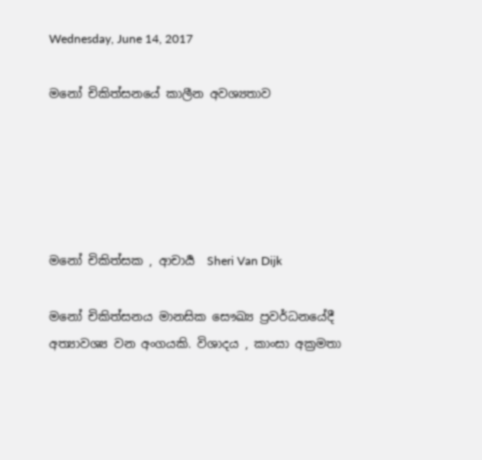Wednesday, June 14, 2017

මනෝ චිකිත්සනයේ කාලීන අවශ්‍යතාව





මනෝ චිකිත්සක , ආචාර්‍ය  Sheri Van Dijk

මනෝ චිකිත්සනය මානසික සෞඛ්‍ය ප්‍රවර්ධනයේදී අත්‍යාවශ්‍ය වන අංගයකි. විශාදය , කාංසා අක්‍රමතා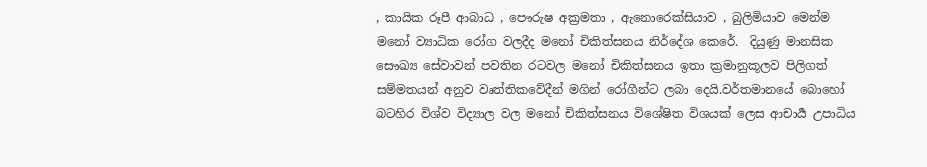, කායික රූපී ආබාධ , පෞරුෂ අක්‍රමතා , ඇනොරෙක්සියාව , බුලිමියාව මෙන්ම  මනෝ ව්‍යාධික රෝග වලදීද මනෝ චිකිත්සනය නිර්දේශ කෙරේ.  දියුණු මානසික සෞඛ්‍ය සේවාවන් පවතින රටවල මනෝ චිකිත්සනය ඉතා ක්‍රමානුකූලව පිලිගත් සම්මතයන් අනුව වෘත්තිකවේදීන් මගින් රෝගීන්ට ලබා දෙයි.වර්තමානයේ බොහෝ බටහිර විශ්ව විද්‍යාල වල මනෝ චිකිත්සනය විශේෂිත විශයක් ලෙස ආචාර්‍ය උපාධිය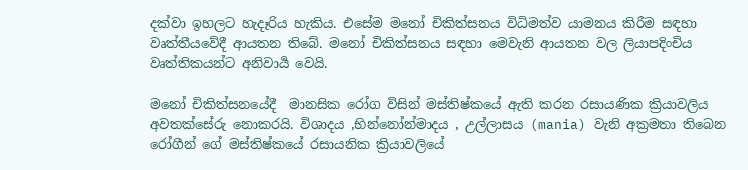දක්වා ඉහලට හැදෑරිය හැකිය. එසේම මනෝ චිකිත්සනය විධිමත්ව යාමනය කිරීම සඳහා වෘත්තීයවේදී ආයතන තිබේ. මනෝ චිකිත්සනය සඳහා මෙවැනි ආයතන වල ලියාපදිංචිය වෘත්තිකයන්ට අනිවාර්‍ය වෙයි.

මනෝ චිකිත්සනයේදී  මානසික රෝග විසින් මස්තිෂ්කයේ ඇති කරන රසායණික ක්‍රියාවලිය අවතක්සේරු නොකරයි. විශාදය ,භින්නෝන්මාදය , උල්ලාසය (mania) වැනි අක්‍රමතා තිබෙන රෝගීන් ගේ මස්තිෂ්කයේ රසායනික ක්‍රියාවලියේ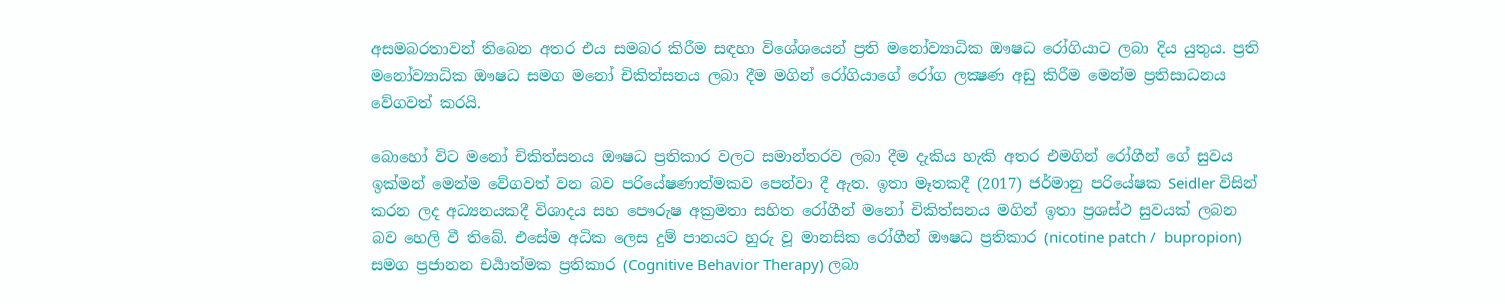අසමබරතාවන් තිබෙන අතර එය සමබර කිරීම සඳහා විශේශයෙන් ප්‍රති මනෝව්‍යාධික ඖෂධ රෝගියාට ලබා දිය යුතුය. ප්‍රති මනෝව්‍යාධික ඖෂධ සමග මනෝ චිකිත්සනය ලබා දීම මගින් රෝගියාගේ රෝග ලක්‍ෂණ අඩු කිරීම මෙන්ම ප්‍රතිසාධනය වේගවත් කරයි.

බොහෝ විට මනෝ චිකිත්සනය ඖෂධ ප්‍රතිකාර වලට සමාන්තරව ලබා දීම දැකිය හැකි අතර එමගින් රෝගීන් ගේ සුවය ඉක්මන් මෙන්ම වේගවත් වන බව පරියේෂණාත්මකව පෙන්වා දී ඇත. ඉතා මෑතකදී (2017) ජර්මානු පරියේෂක Seidler විසින් කරන ලද අධ්‍යනයකදී විශාදය සහ පෞරුෂ අක්‍රමතා සහිත රෝගීන් මනෝ චිකිත්සනය මගින් ඉතා ප්‍රශස්ථ සුවයක් ලබන බව හෙලි වී තිබේ. එසේම අධික ලෙස දුම් පානයට හුරු වූ මානසික රෝගීන් ඖෂධ ප්‍රතිකාර (nicotine patch /  bupropion)  සමග ප්‍රජානන චර්‍යාත්මක ප්‍රතිකාර (Cognitive Behavior Therapy) ලබා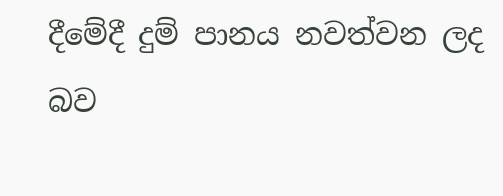දීමේදී දුම් පානය නවත්වන ලද බව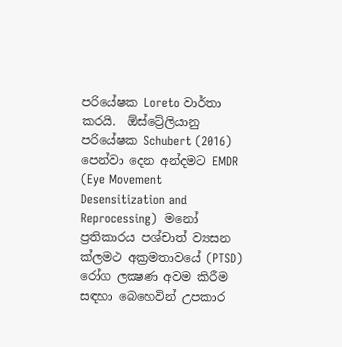පරියේෂක Loreto වාර්තා කරයි.  ඕස්ට්‍රේලියානු පරියේෂක Schubert (2016) පෙන්වා දෙන අන්දමට EMDR  (Eye Movement Desensitization and Reprocessing)  මනෝ ප්‍රතිකාරය පශ්චාත් ව්‍යසන ක්ලමථ අක්‍රමතාවයේ (PTSD) රෝග ලක්‍ෂණ අවම කිරීම සඳහා බෙහෙවින් උපකාර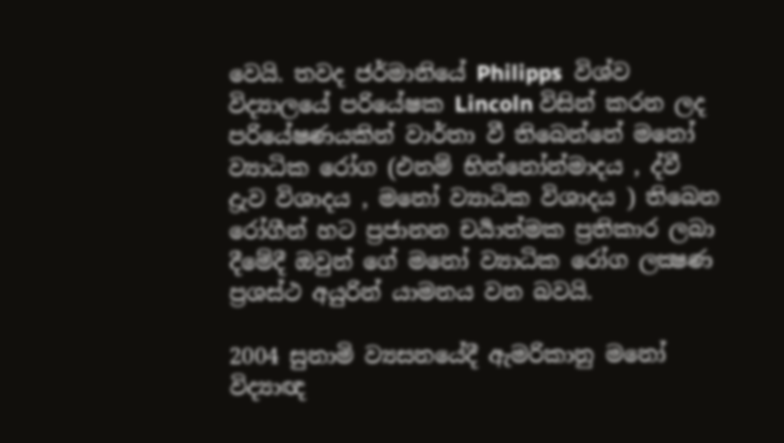වෙයි. තවද ජර්මානියේ Philipps  විශ්ව විද්‍යාලයේ පරියේෂක Lincoln විසින් කරන ලද පරියේෂණයකින් වාර්තා වී තිබෙන්නේ මනෝ ව්‍යාධික රෝග (එනම් භින්නෝන්මාදය , ද්වී ද්‍රැව විශාදය , මනෝ ව්‍යාධික විශාදය ) තිබෙන රෝගීන් හට ප්‍රජානන චර්‍යාත්මක ප්‍රතිකාර ලබා දීමේදී ඔවුන් ගේ මනෝ ව්‍යාධික රෝග ලක්‍ෂණ ප්‍රශස්ථ අයුරින් යාමනය වන බවයි.

2004 සුනාමි ව්‍යසනයේදී ඇමරිකානු මනෝ විද්‍යාඥ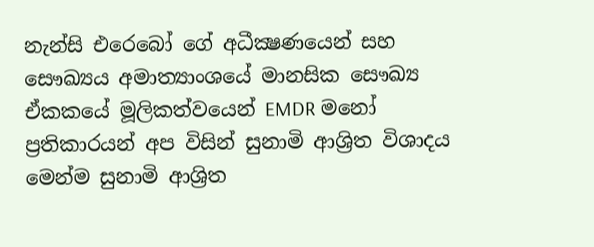නැන්සි එරෙබෝ ගේ අධීක්‍ෂණයෙන් සහ සෞඛ්‍යය අමාත්‍යාංශයේ මානසික සෞඛ්‍ය ඒකකයේ මූලිකත්වයෙන් EMDR මනෝ ප්‍රතිකාරයන් අප විසින් සුනාමි ආශ්‍රිත විශාදය මෙන්ම සුනාමි ආශ්‍රිත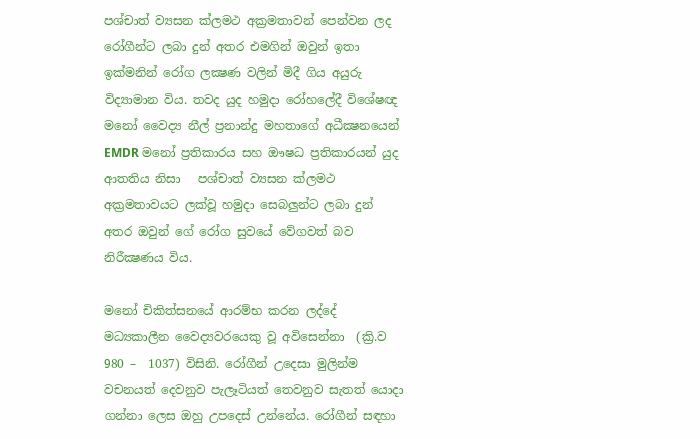පශ්චාත් ව්‍යසන ක්ලමථ අක්‍රමතාවන් පෙන්වන ලද රෝගීන්ට ලබා දුන් අතර එමගින් ඔවුන් ඉතා ඉක්මනින් රෝග ලක්‍ෂණ වලින් මිදී ගිය අයුරු විද්‍යාමාන විය. තවද යුද හමුදා රෝහලේදී විශේෂඥ මනෝ වෛද්‍ය නීල් ප්‍රනාන්දු මහතාගේ අධීක්‍ෂනයෙන් EMDR මනෝ ප්‍රතිකාරය සහ ඖෂධ ප්‍රතිකාරයන් යුද ආතතිය නිසා   පශ්චාත් ව්‍යසන ක්ලමථ අක්‍රමතාවයට ලක්වූ හමුදා සෙබලුන්ට ලබා දුන් අතර ඔවුන් ගේ රෝග සුවයේ වේගවත් බව නිරීක්‍ෂණය විය.

මනෝ චිකිත්සනයේ ආරම්භ කරන ලද්දේ මධ්‍යකාලීන වෛද්‍යවරයෙකු වූ අවිසෙන්නා  (ක්‍රි.ව 980 –  1037) විසිනි. රෝගීන් උදෙසා මුලින්ම වචනයත් දෙවනුව පැලෑටියත් තෙවනුව සැතත් යොදා ගන්නා ලෙස ඔහු උපදෙස් උන්නේය. රෝගීන් සඳහා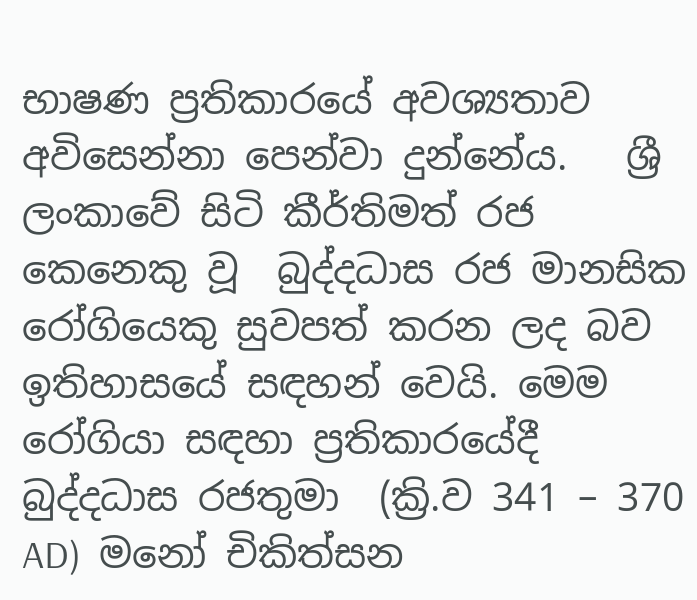භාෂණ ප්‍රතිකාරයේ අවශ්‍යතාව අවිසෙන්නා පෙන්වා දුන්නේය.   ශ්‍රී ලංකාවේ සිටි කීර්තිමත් රජ කෙනෙකු වූ  බුද්දධාස රජ මානසික රෝගියෙකු සුවපත් කරන ලද බව ඉතිහාසයේ සඳහන් වෙයි. මෙම රෝගියා සඳහා ප්‍රතිකාරයේදී බුද්දධාස රජතුමා  (ක්‍රි.ව 341 – 370 AD)  මනෝ චිකිත්සන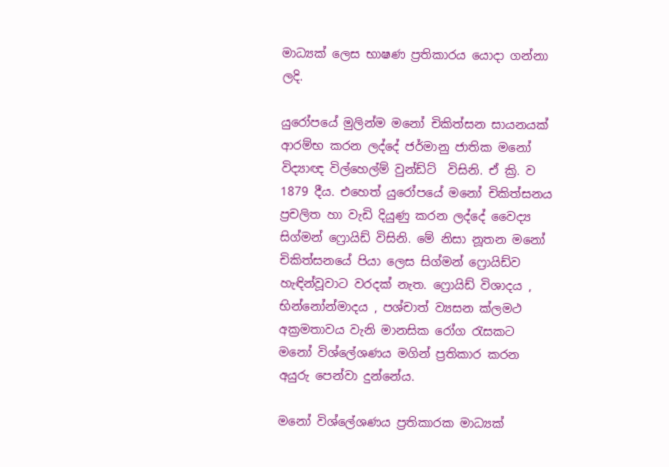මාධ්‍යක් ලෙස භාෂණ ප්‍රතිකාරය යොදා ගන්නා ලදි.

යුරෝපයේ මුලින්ම මනෝ චිකිත්සන සායනයක් ආරම්භ කරන ලද්දේ ජර්මානු ජාතික මනෝ විද්‍යාඥ විල්හෙල්ම් වුන්ඩ්ට්  විසිනි. ඒ ක්‍රි. ව 1879 දීය. එහෙත් යුරෝපයේ මනෝ චිකිත්සනය ප්‍රචලිත හා වැඩි දියුණු කරන ලද්දේ වෛද්‍ය සිග්මන් ෆ්‍රොයිඩ් විසිනි. මේ නිසා නූතන මනෝ චිකිත්සනයේ පියා ලෙස සිග්මන් ෆ්‍රොයිඩ්ව හැඳින්වූවාට වරදක් නැත. ෆ්‍රොයිඩ් විශාදය , භින්නෝන්මාදය , පශ්චාත් ව්‍යසන ක්ලමථ අක්‍රමතාවය වැනි මානසික රෝග රැසකට මනෝ විශ්ලේශණය මගින් ප්‍රතිකාර කරන අයුරු පෙන්වා දුන්නේය.

මනෝ විශ්ලේශණය ප්‍රතිකාරක මාධ්‍යක්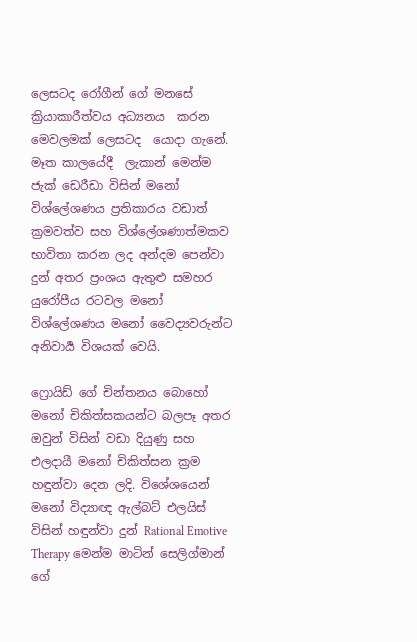ලෙසටද රෝගීන් ගේ මනසේ ක්‍රියාකාරීත්වය අධ්‍යනය  කරන මෙවලමක් ලෙසටද  යොදා ගැනේ. මෑත කාලයේදී  ලැකාන් මෙන්ම ජැක් ඩෙරීඩා විසින් මනෝ විශ්ලේශණය ප්‍රතිකාරය වඩාත් ක්‍රමවත්ව සහ විශ්ලේශණාත්මකව භාවිතා කරන ලද අන්දම පෙන්වා දුන් අතර ප්‍රංශය ඇතුළු සමහර යුරෝපීය රටවල මනෝ විශ්ලේශණය මනෝ වෛද්‍යවරුන්ට අනිවාර්‍ය විශයක් වෙයි.

ෆ්‍රොයිඩ් ගේ චින්තනය බොහෝ මනෝ චිකිත්සකයන්ට බලපෑ අතර ඔවුන් විසින් වඩා දියුණු සහ එලදායී මනෝ චිකිත්සන ක්‍රම හඳුන්වා දෙන ලදි. විශේශයෙන් මනෝ විද්‍යාඥ ඇල්බට් එලයිස් විසින් හඳුන්වා දුන් Rational Emotive Therapy මෙන්ම මාටින් සෙලිග්මාන් ගේ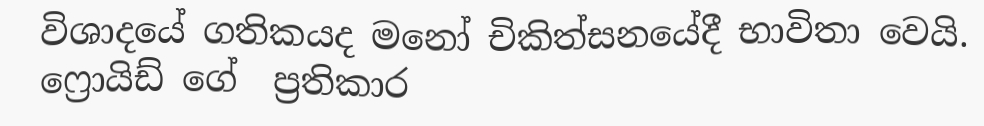විශාදයේ ගතිකයද මනෝ චිකිත්සනයේදී භාවිතා වෙයි.  ෆ්‍රොයිඩ් ගේ  ප්‍රතිකාර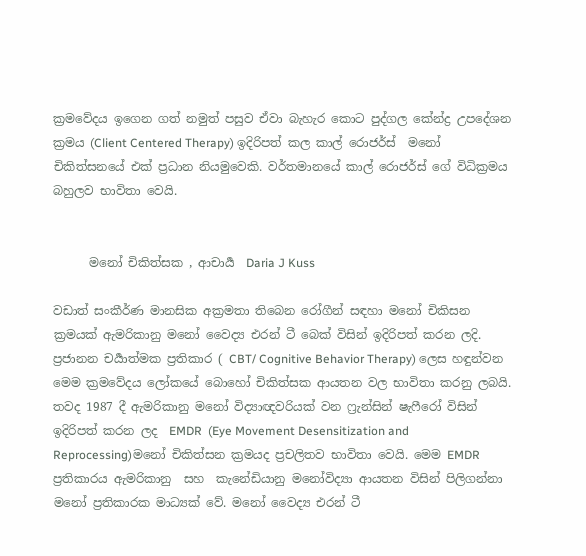ක්‍රමවේදය ඉගෙන ගත් නමුත් පසුව ඒවා බැහැර කොට පුද්ගල කේන්ද්‍ර උපදේශන ක්‍රමය (Client Centered Therapy) ඉදිරිපත් කල කාල් රොජර්ස්  මනෝ චිකිත්සනයේ එක් ප්‍රධාන නියමුවෙකි. වර්තමානයේ කාල් රොජර්ස් ගේ විධික්‍රමය බහුලව භාවිතා වෙයි.


      මනෝ චිකිත්සක , ආචාර්‍ය  Daria J Kuss

වඩාත් සංකීර්ණ මානසික අක්‍රමතා තිබෙන රෝගීන් සඳහා මනෝ චිකිසන ක්‍රමයක් ඇමරිකානු මනෝ වෛද්‍ය එරන් ටී බෙක් විසින් ඉදිරිපත් කරන ලදි. ප්‍රජානන චර්‍යාත්මක ප්‍රතිකාර ( CBT/ Cognitive Behavior Therapy) ලෙස හඳුන්වන මෙම ක්‍රමවේදය ලෝකයේ බොහෝ චිකිත්සක ආයතන වල භාවිතා කරනු ලබයි. තවද 1987 දී ඇමරිකානු මනෝ විද්‍යාඥවරියක් වන ෆ්‍රැන්සින් ෂැෆීරෝ විසින් ඉදිරිපත් කරන ලද  EMDR  (Eye Movement Desensitization and Reprocessing)මනෝ චිකිත්සන ක්‍රමයද ප්‍රචලිතව භාවිතා වෙයි. මෙම EMDR ප්‍රතිකාරය ඇමරිකානු  සහ  කැනේඩියානු මනෝවිද්‍යා ආයතන විසින් පිලිගන්නා මනෝ ප්‍රතිකාරක මාධ්‍යක් වේ. මනෝ වෛද්‍ය එරන් ටී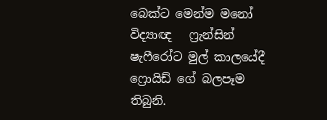බෙක්ට මෙන්ම මනෝ විද්‍යාඥ   ෆ්‍රැන්සින් ෂැෆීරෝට මුල් කාලයේදී ෆ්‍රොයිඩ් ගේ බලපෑම තිබුනි.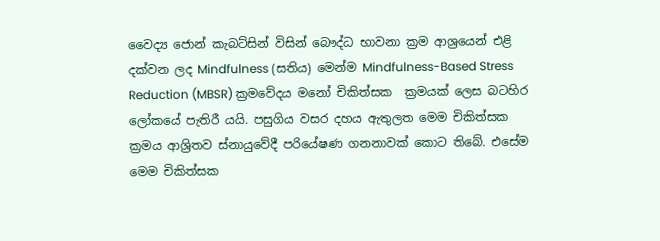වෛද්‍ය ජොන් කැබට්සින් විසින් බෞද්ධ භාවනා ක්‍රම ආශ්‍රයෙන් එළි දක්වන ලද Mindfulness (සතිය) මෙන්ම Mindfulness-Based Stress Reduction (MBSR) ක්‍රමවේදය මනෝ චිකිත්සක  ක්‍රමයක් ලෙස බටහිර ලෝකයේ පැතිරී යයි. පසුගිය වසර දහය ඇතුලත මෙම චිකිත්සක ක්‍රමය ආශ්‍රිතව ස්නායුවේදී පරියේෂණ ගනනාවක් කොට තිබේ. එසේම මෙම චිකිත්සක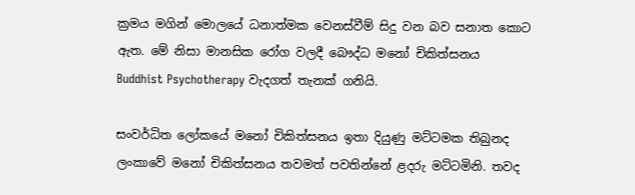ක්‍රමය මගින් මොලයේ ධනාත්මක වෙනස්වීම් සිදු වන බව සනාත කොට ඇත. මේ නිසා මානසික රෝග වලදී බෞද්ධ මනෝ චිකිත්සනය Buddhist Psychotherapy වැදගත් තැනක් ගනියි.

සංවර්ධිත ලෝකයේ මනෝ චිකිත්සනය ඉතා දියුණු මට්ටමක තිබුනද ලංකාවේ මනෝ චිකිත්සනය තවමත් පවතින්නේ ළදරු මට්ටමිනි. තවද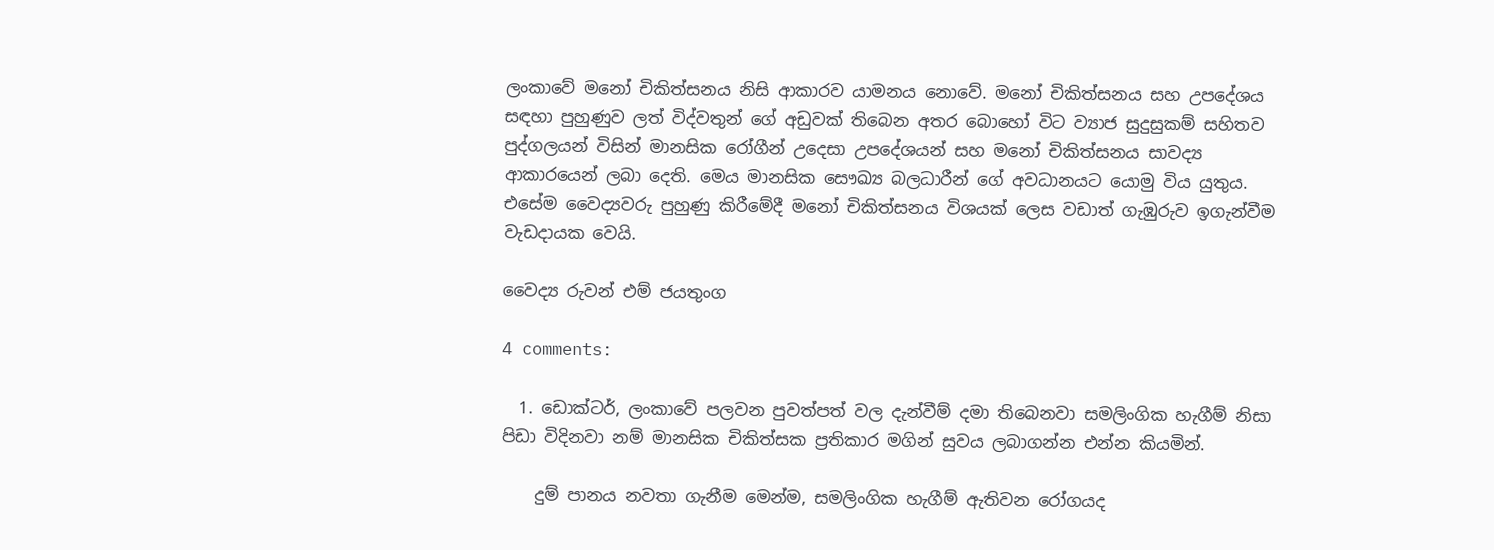ලංකාවේ මනෝ චිකිත්සනය නිසි ආකාරව යාමනය නොවේ. මනෝ චිකිත්සනය සහ උපදේශය සඳහා පුහුණුව ලත් විද්වතුන් ගේ අඩුවක් තිබෙන අතර බොහෝ විට ව්‍යාජ සුදුසුකම් සහිතව පුද්ගලයන් විසින් මානසික රෝගීන් උදෙසා උපදේශයන් සහ මනෝ චිකිත්සනය සාවද්‍ය ආකාරයෙන් ලබා දෙති. මෙය මානසික සෞඛ්‍ය බලධාරීන් ගේ අවධානයට යොමු විය යුතුය. එසේම වෛද්‍යවරු පුහුණු කිරීමේදී මනෝ චිකිත්සනය විශයක් ලෙස වඩාත් ගැඹුරුව ඉගැන්වීම වැඩදායක වෙයි.

වෛද්‍ය රුවන් එම් ජයතුංග

4 comments:

  1. ඩොක්ටර්, ලංකාවේ පලවන පුවත්පත් වල දැන්වීම් දමා තිබෙනවා සමලිංගික හැගීම් නිසා පිඩා විදිනවා නම් මානසික චිකිත්සක ප්‍රතිකාර මගින් සුවය ලබාගන්න එන්න කියමින්.

    දුම් පානය නවතා ගැනීම මෙන්ම, සමලිංගික හැගීම් ඇතිවන රෝගයද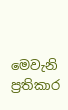මෙවැනි ප්‍රතිකාර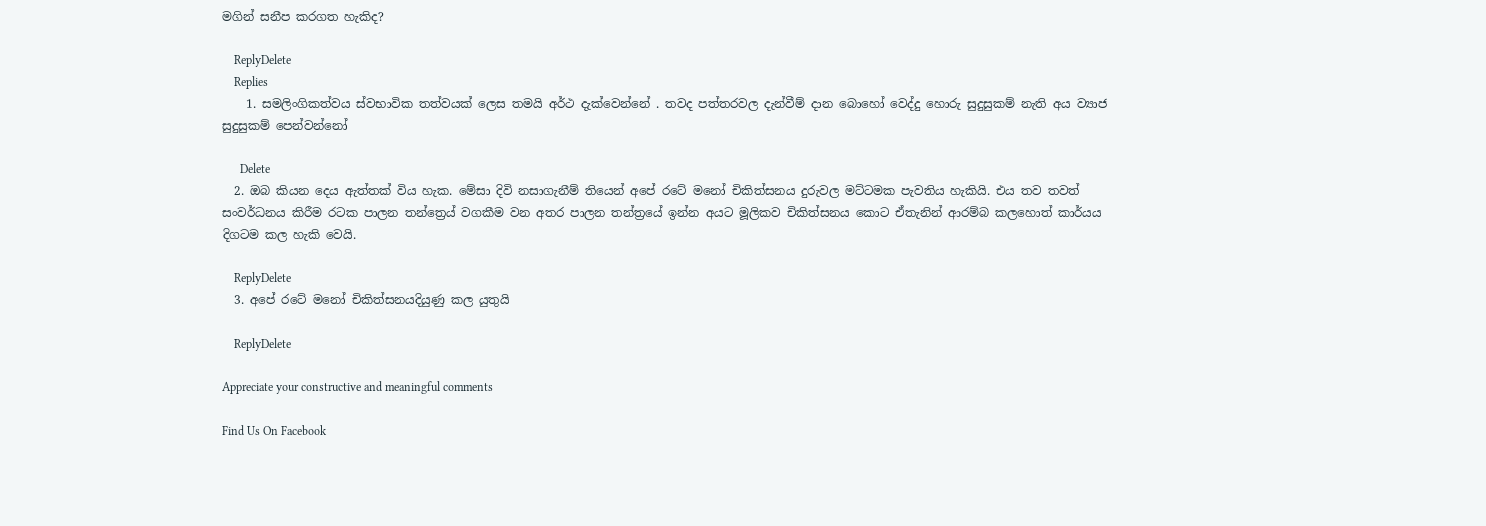මගින් සනීප කරගත හැකිද?

    ReplyDelete
    Replies
    1. සමලිංගිකත්වය ස්වභාවික තත්වයක් ලෙස තමයි අර්ථ දැක්වෙන්නේ . තවද පත්තරවල දැන්වීම් දාන බොහෝ වෙද්දු හොරු සුදුසුකම් නැති අය ව්‍යාජ සුදුසුකම් පෙන්වන්නෝ

      Delete
  2. ඔබ කියන දෙය ඇත්තක් විය හැක. මේසා දිවි නසාගැනීම් තියෙන් අපේ රටේ මනෝ චිකිත්සනය දුරුවල මට්ටමක පැවතිය හැකියි. එය තව තවත් සංවර්ධනය කිරීම රටක පාලන තන්ත්‍රෙය් වගකීම වන අතර පාලන තන්ත්‍රයේ ඉන්න අයට මූලිකව චිකිත්සනය කොට ඒතැනින් ආරම්බ කලහොත් කාර්යය දිගටම කල හැකි වෙයි.

    ReplyDelete
  3. අපේ රටේ මනෝ චිකිත්සනයදියුණු කල යුතුයි

    ReplyDelete

Appreciate your constructive and meaningful comments

Find Us On Facebook